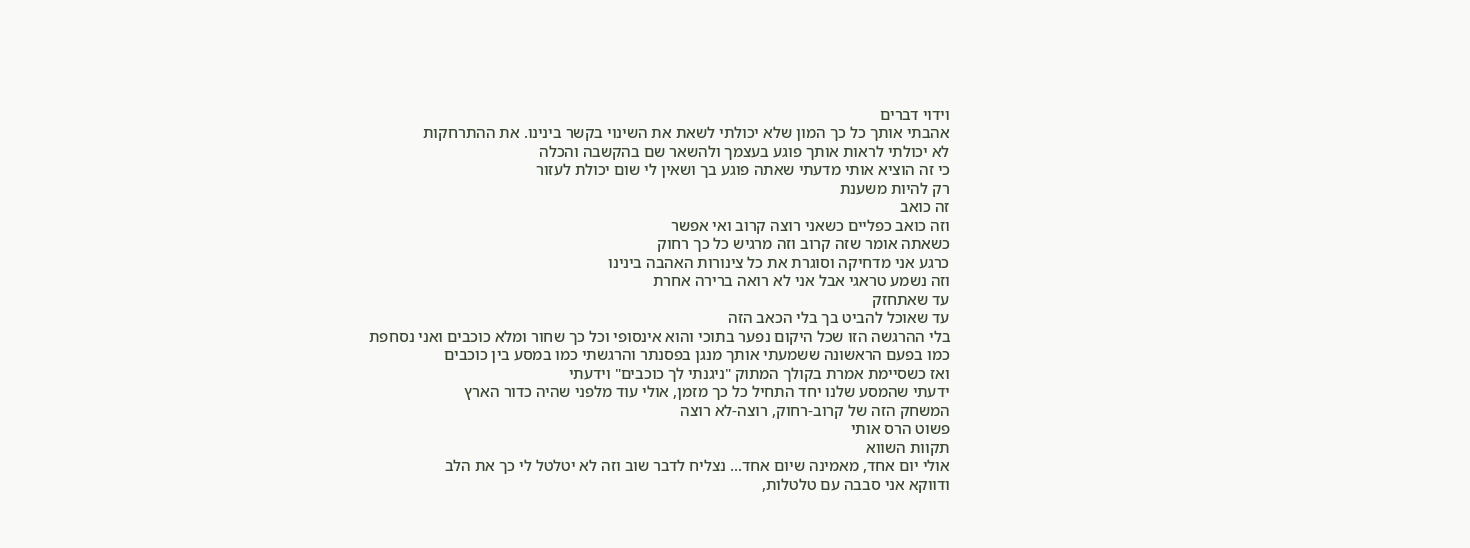וידוי דברים
אהבתי אותך כל כך המון שלא יכולתי לשאת את השינוי בקשר בינינו. את ההתרחקות
לא יכולתי לראות אותך פוגע בעצמך ולהשאר שם בהקשבה והכלה
כי זה הוציא אותי מדעתי שאתה פוגע בך ושאין לי שום יכולת לעזור
רק להיות משענת
זה כואב
וזה כואב כפליים כשאני רוצה קרוב ואי אפשר
כשאתה אומר שזה קרוב וזה מרגיש כל כך רחוק
כרגע אני מדחיקה וסוגרת את כל צינורות האהבה בינינו
וזה נשמע טראגי אבל אני לא רואה ברירה אחרת
עד שאתחזק
עד שאוכל להביט בך בלי הכאב הזה
בלי ההרגשה הזו שכל היקום נפער בתוכי והוא אינסופי וכל כך שחור ומלא כוכבים ואני נסחפת
כמו בפעם הראשונה ששמעתי אותך מנגן בפסנתר והרגשתי כמו במסע בין כוכבים
ואז כשסיימת אמרת בקולך המתוק "ניגנתי לך כוכבים" וידעתי
ידעתי שהמסע שלנו יחד התחיל כל כך מזמן, אולי עוד מלפני שהיה כדור הארץ
המשחק הזה של קרוב-רחוק, רוצה-לא רוצה
פשוט הרס אותי
תקוות השווא
אולי יום אחד, מאמינה שיום אחד... נצליח לדבר שוב וזה לא יטלטל לי כך את הלב
ודווקא אני סבבה עם טלטלות,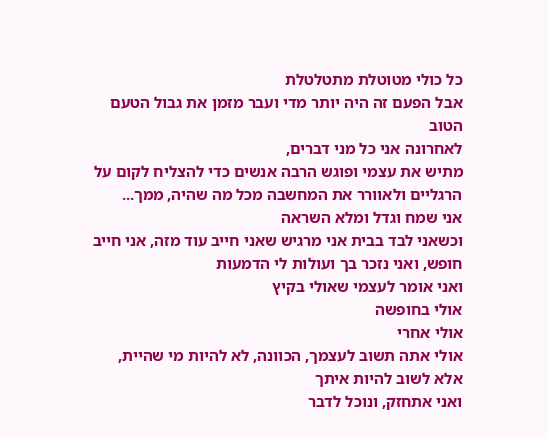כל כולי מטוטלת מתטלטלת
אבל הפעם זה היה יותר מדי ועבר מזמן את גבול הטעם הטוב
לאחרונה אני כל מני דברים,
מתיש את עצמי ופוגש הרבה אנשים כדי להצליח לקום על הרגליים ולאוורר את המחשבה מכל מה שהיה, ממך...
אני שמח וגדל ומלא השראה
וכשאני לבד בבית אני מרגיש שאני חייב עוד מזה, אני חייב חופש, ואני נזכר בך ועולות לי הדמעות
ואני אומר לעצמי שאולי בקיץ
אולי בחופשה
אולי אחרי
אולי אתה תשוב לעצמך, הכוונה, לא להיות מי שהיית, אלא לשוב להיות איתך
ואני אתחזק, ונוכל לדבר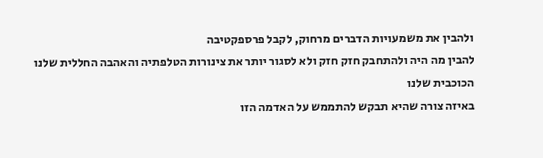ולהבין את משמעויות הדברים מרחוק, לקבל פרספקטיבה
להבין מה היה ולהתחבק חזק חזק ולא לסגור יותר את צינורות הטלפתיה והאהבה החללית שלנו
הכוכבית שלנו
באיזה צורה שהיא תבקש להתממש על האדמה הזו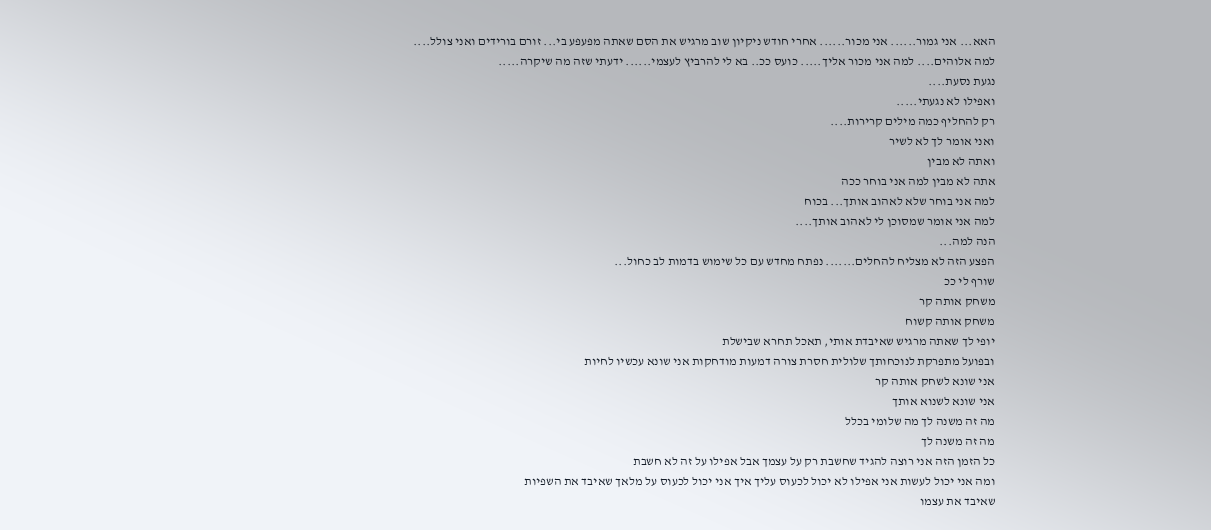האא... אני גמור...... אני מכור...... אחרי חודש ניקיון שוב מרגיש את הסם שאתה מפעפע בי... זורם בורידים ואני צולל....
למה אלוהים.... למה אני מכור אליך..... כועס ככ.. בא לי להרביץ לעצמי...... ידעתי שזה מה שיקרה.....
נגעת נסעת....
ואפילו לא נגעתי.....
רק להחליף כמה מילים קרירות....
ואני אומר לך לא לשיר
ואתה לא מבין
אתה לא מבין למה אני בוחר ככה
למה אני בוחר שלא לאהוב אותך... בכוח
למה אני אומר שמסוכן לי לאהוב אותך....
הנה למה...
הפצע הזה לא מצליח להחלים....... נפתח מחדש עם כל שימוש בדמות לב כחול...
שורף לי ככ
משחק אותה קר
משחק אותה קשוח
יופי לך שאתה מרגיש שאיבדת אותי, תאכל תחרא שבישלת
ובפועל מתפרקת לנוכחותך שלולית חסרת צורה דמעות מודחקות אני שונא עכשיו לחיות
אני שונא לשחק אותה קר
אני שונא לשנוא אותך
מה זה משנה לך מה שלומי בכלל
מה זה משנה לך
כל הזמן הזה אני רוצה להגיד שחשבת רק על עצמך אבל אפילו על זה לא חשבת
ומה אני יכול לעשות אני אפילו לא יכול לכעוס עליך איך אני יכול לכעוס על מלאך שאיבד את השפיות
שאיבד את עצמו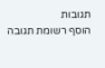תגובות
הוסף רשומת תגובה